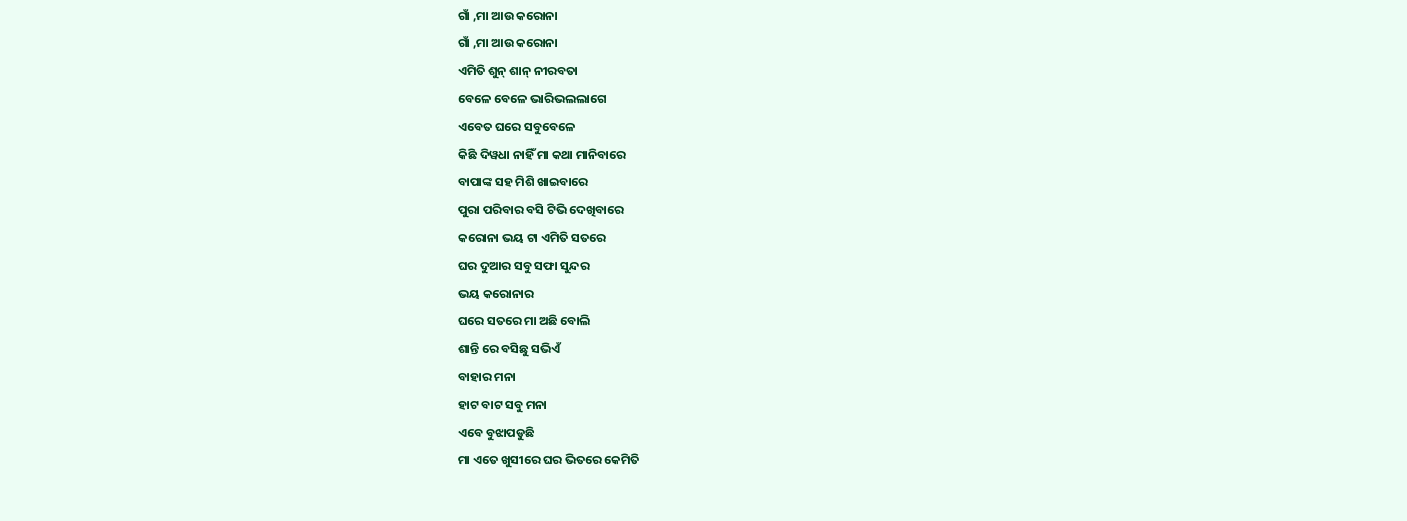ଗାଁ ,ମା ଆଉ କରୋନା
ଗାଁ ,ମା ଆଉ କରୋନା
ଏମିତି ଶୁନ୍ ଶାନ୍ ନୀରବତା
ବେଳେ ବେଳେ ଭାରିଭଲଲାଗେ
ଏବେତ ଘରେ ସବୁବେଳେ
କିଛି ଦିୱଧା ନାହିଁ ମା କଥା ମାନିବାରେ
ବାପାଙ୍କ ସହ ମିଶି ଖାଇବାରେ
ପୁରା ପରିବାର ବସି ଟିଭି ଦେଖିବାରେ
କରୋନା ଭୟ ଟା ଏମିତି ସତରେ
ଘର ଦୁଆର ସବୁ ସଫା ସୁନ୍ଦର
ଭୟ କରୋନାର
ଘରେ ସତରେ ମା ଅଛି ବୋଲି
ଶାନ୍ତି ରେ ବସିଛୁ ସଭିଏଁ
ବାହାର ମନା
ହାଟ ବାଟ ସବୁ ମନା
ଏବେ ବୁଝାପଡୁଛି
ମା ଏତେ ଖୁସୀରେ ଘର ଭିତରେ କେମିତି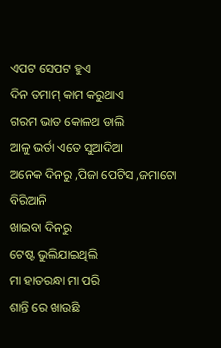ଏପଟ ସେପଟ ହୁଏ
ଦିନ ତମାମ୍ କାମ କରୁଥାଏ
ଗରମ ଭାତ କୋଳଥ ଡାଲି
ଆଳୁ ଭର୍ତା ଏତେ ସୁଆଦିଆ
ଅନେକ ଦିନରୁ ,ପିଜା ପେଟିସ ,ଜମାଟୋ ବିରିଆନି
ଖାଇବା ଦିନରୁ
ଟେଷ୍ଟ ଭୁଲିଯାଇଥିଲି
ମା ହାତରନ୍ଧା ମା ପରି
ଶାନ୍ତି ରେ ଖାଉଛି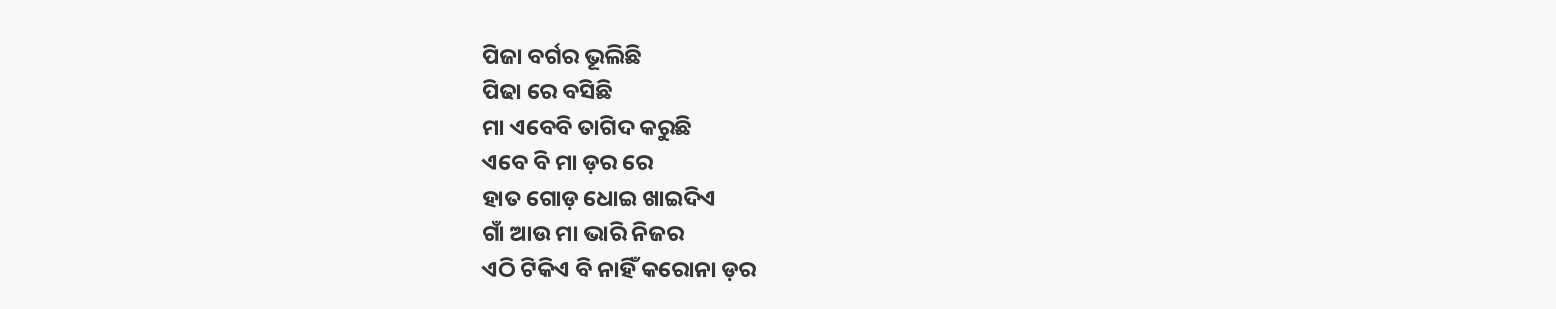ପିଜା ବର୍ଗର ଭୂଲିଛି
ପିଢା ରେ ବସିଛି
ମା ଏବେବି ତାଗିଦ କରୁଛି
ଏବେ ବି ମା ଡ଼ର ରେ
ହାତ ଗୋଡ଼ ଧୋଇ ଖାଇଦିଏ
ଗାଁ ଆଉ ମା ଭାରି ନିଜର
ଏଠି ଟିକିଏ ବି ନାହିଁ କରୋନା ଡ଼ର